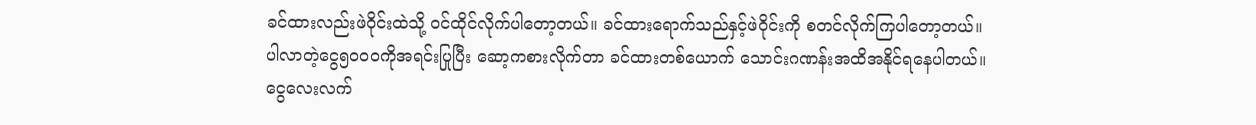ခင်ထားလည်းဖဲဝိုင်းထဲသို့ ဝင်ထိုင်လိုက်ပါတော့တယ်။ ခင်ထားရောက်သည်နှင့်ဖဲဝိုင်းကို စတင်လိုက်ကြပါတော့တယ်။ ပါလာတဲ့ငွေ၅၀၀၀ကိုအရင်းပြုပြီး ဆော့ကစားလိုက်တာ ခင်ထားတစ်ယောက် သောင်းဂဏန်းအထိအနိုင်ရနေပါတယ်။
ငွေလေးလက်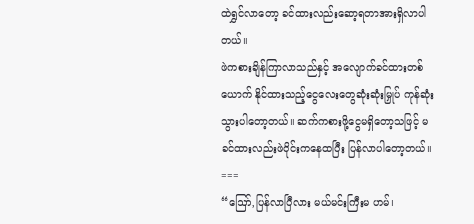ထဲရွှင်လာတော့ ခင်ထားလည်းဆော့ရတာအားရှိလာပါတယ်။
ဖဲကစားချိန်ကြာလာသည်နှင့် အလျောက်ခင်ထားတစ်ယောက် နိုင်ထားသည့်ငွေလေးတွေဆုံးဆုံးမြှုပ် ကုန်ဆုံးသွားပါတော့တယ်။ ဆက်ကစားဖို့ငွေမရှိတော့သဖြင့် မခင်ထားလည်းဖဲဝိုင်းကနေထပြီး ပြန်လာပါတော့တယ်။
===
“ဪ,ပြန်လာပြီလား မယ်မင်းကြီးမ ဟမ်၊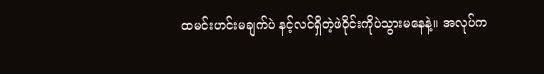ထမင်းဟင်းမချက်ပဲ နင့်လင်ရှိတဲ့ဖဲဝိုင်းကိုပဲသွားမနေနဲ့။ အလုပ်က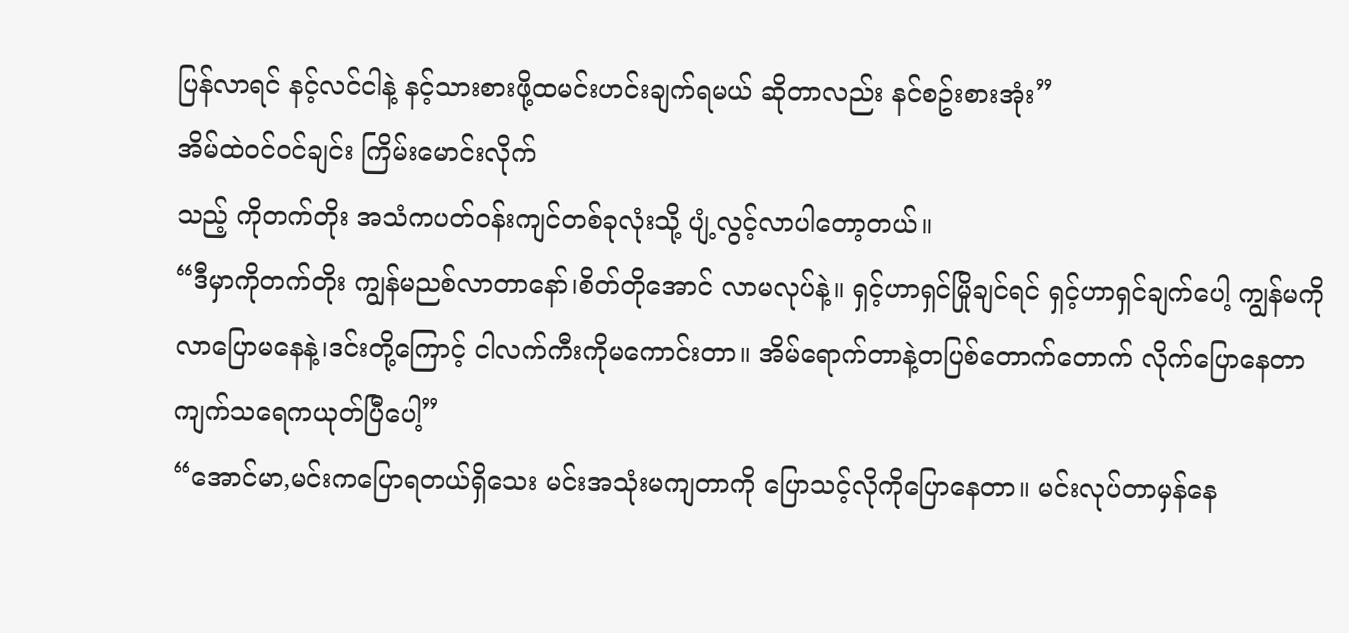ပြန်လာရင် နင့်လင်ငါနဲ့ နင့်သားစားဖို့ထမင်းဟင်းချက်ရမယ် ဆိုတာလည်း နင်စဥ်းစားအုံး”
အိမ်ထဲဝင်ဝင်ချင်း ကြိမ်းမောင်းလိုက်
သည့် ကိုတက်တိုး အသံကပတ်ဝန်းကျင်တစ်ခုလုံးသို့ ပျံ့လွင့်လာပါတော့တယ်။
“ဒီမှာကိုတက်တိုး ကျွန်မညစ်လာတာနော်၊စိတ်တိုအောင် လာမလုပ်နဲ့။ ရှင့်ဟာရှင်မြိုချင်ရင် ရှင့်ဟာရှင်ချက်ပေါ့ ကျွန်မကိုလာပြောမနေနဲ့၊ဒင်းတို့ကြောင့် ငါလက်ကီးကိုမကောင်းတာ။ အိမ်ရောက်တာနဲ့တပြစ်တောက်တောက် လိုက်ပြောနေတာ ကျက်သရေကယုတ်ပြီပေါ့”
“အောင်မာ,မင်းကပြောရတယ်ရှိသေး မင်းအသုံးမကျတာကို ပြောသင့်လိုကိုပြောနေတာ။ မင်းလုပ်တာမှန်နေ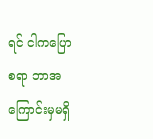ရင် ငါကပြောစရာ ဘာအကြောင်းမှမရှိ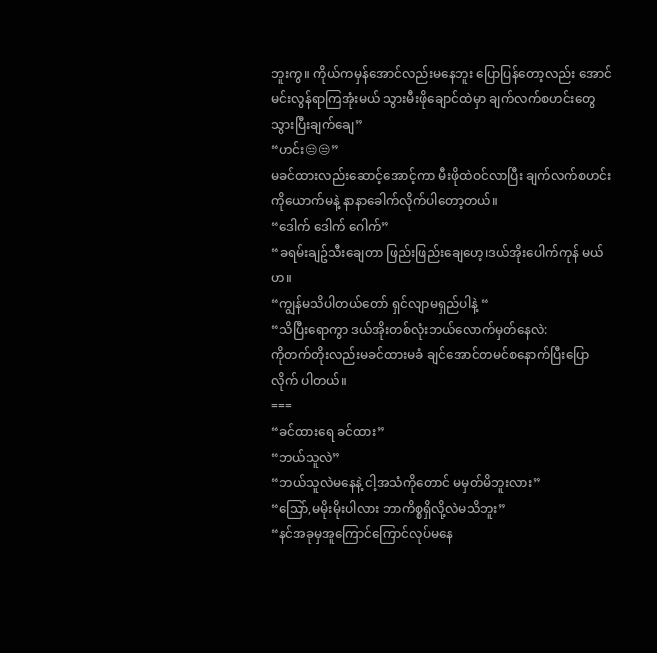ဘူးကွ။ ကိုယ်ကမှန်အောင်လည်းမနေဘူး ပြောပြန်တော့လည်း အောင်မင်းလွန်ရာကြအုံးမယ် သွားမီးဖိုချောင်ထဲမှာ ချက်လက်စဟင်းတွေသွားပြီးချက်ချေ”
“ဟင်း😒😒”
မခင်ထားလည်းဆောင့်အောင့်ကာ မီးဖိုထဲဝင်လာပြီး ချက်လက်စဟင်းကိုယောက်မနဲ့ နာနာခေါက်လိုက်ပါတော့တယ်။
“ဒေါက် ဒေါက် ဂေါက်”
“ခရမ်းချဥ်သီးချေတာ ဖြည်းဖြည်းချေဟေ့၊ဒယ်အိုးပေါက်ကုန် မယ်ဟ။
“ကျွန်မသိပါတယ်တော် ရှင်လျာမရှည်ပါနဲ့ “
“သိပြီးရောကွာ ဒယ်အိုးတစ်လုံးဘယ်လောက်မှတ်နေလဲ:
ကိုတက်တိုးလည်းမခင်ထားမခံ ချင်အောင်တမင်စနောက်ပြီးပြောလိုက် ပါတယ်။
===
“ခင်ထားရေ ခင်ထား”
“ဘယ်သူလဲ”
“ဘယ်သူလဲမနေနဲ့ ငါ့အသံကိုတောင် မမှတ်မိဘူးလား”
“သြော်,မမိုးမိုးပါလား ဘာကိစ္စရှိလို့လဲမသိဘူး”
“နင်အခုမှအူကြောင်ကြောင်လုပ်မနေ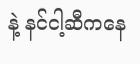နဲ့ နင်ငါ့ဆီကနေ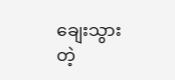ချေးသွားတဲ့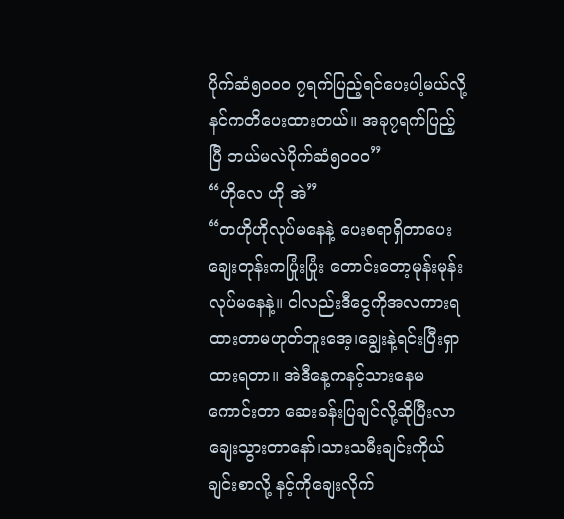ပိုက်ဆံ၅၀၀၀ ၇ရက်ပြည့်ရင်ပေးပါ့မယ်လို့ နင်ကတိပေးထားတယ်။ အခု၇ရက်ပြည့်ပြီ ဘယ်မလဲပိုက်ဆံ၅၀၀၀”
“ဟိုလေ ဟို အဲ”
“တဟိုဟိုလုပ်မနေနဲ့ ပေးစရာရှိတာပေး ချေးတုန်းကပြုံးပြုံး တောင်းတော့မုန်းမုန်းလုပ်မနေနဲ့။ ငါလည်းဒီငွေကိုအလကားရထားတာမဟုတ်ဘူးအေ့၊ချွေးနဲ့ရင်းပြီးရှာထားရတာ။ အဲဒီနေ့ကနင့်သားနေမကောင်းတာ ဆေးခန်းပြချင်လို့ဆိုပြီးလာချေးသွားတာနော်၊သားသမီးချင်းကိုယ်ချင်းစာလို့ နင့်ကိုချေးလိုက်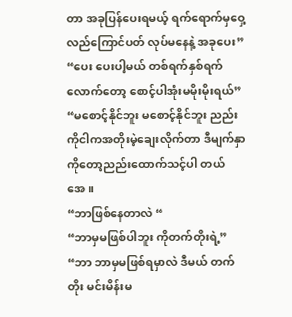တာ အခုပြန်ပေးရမယ့် ရက်ရောက်မှဝှေ့လည်ကြောင်ပတ် လုပ်မနေနဲ့ အခုပေး”
“ပေး ပေးပါ့မယ် တစ်ရက်နှစ်ရက်လောက်တော့ စောင့်ပါအုံးမမိုးမိုးရယ်”
“မစောင့်နိုင်ဘူး မစောင့်နိုင်ဘူး ညည်းကိုငါကအတိုးမဲ့ချေးလိုက်တာ ဒီမျက်နှာကိုတော့ညည်းထောက်သင့်ပါ တယ်အေ။
“ဘာဖြစ်နေတာလဲ “
“ဘာမှမဖြစ်ပါဘူး ကိုတက်တိုးရဲ့”
“ဘာ ဘာမှမဖြစ်ရမှာလဲ ဒီမယ် တက်တိုး မင်းမိန်းမ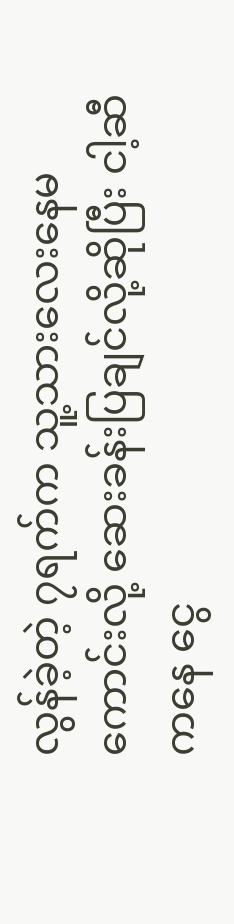လွန်ခဲ့တဲ့ ၇ရက်က သူ့သားလေးနေမကောင်းလို့ ဆေးခန်းပြချင်လို့ဆိုပြီး ငါ့ဆီကနေ ငွေ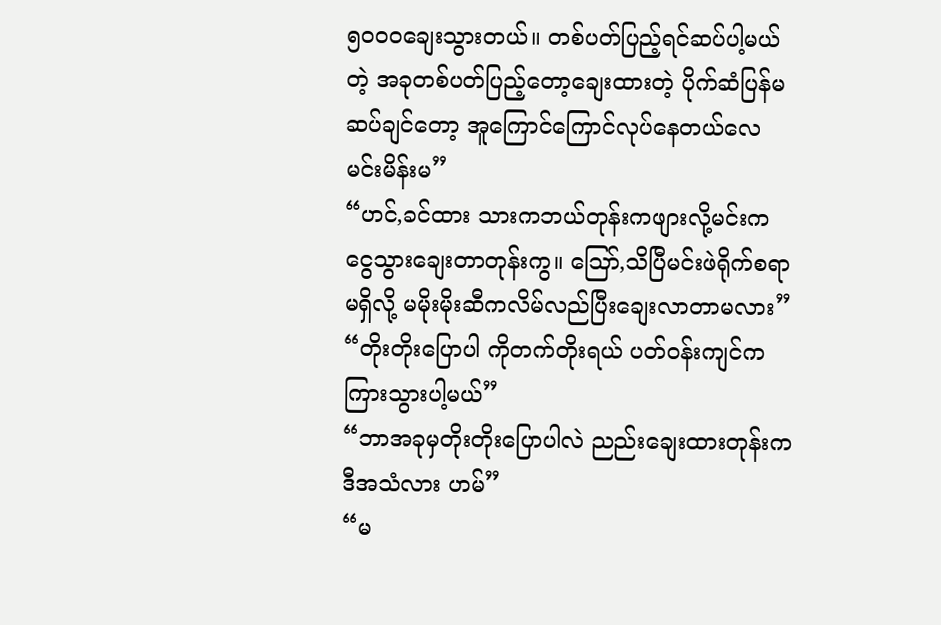၅၀၀၀ချေးသွားတယ်။ တစ်ပတ်ပြည့်ရင်ဆပ်ပါ့မယ်တဲ့ အခုတစ်ပတ်ပြည့်တော့ချေးထားတဲ့ ပိုက်ဆံပြန်မဆပ်ချင်တော့ အူကြောင်ကြောင်လုပ်နေတယ်လေ မင်းမိန်းမ”
“ဟင်,ခင်ထား သားကဘယ်တုန်းကဖျားလို့မင်းက ငွေသွားချေးတာတုန်းကွ။ ဪ,သိပြီမင်းဖဲရိုက်စရာမရှိလို့ မမိုးမိုးဆီကလိမ်လည်ပြီးချေးလာတာမလား”
“တိုးတိုးပြောပါ ကိုတက်တိုးရယ် ပတ်ဝန်းကျင်ကကြားသွားပါ့မယ်”
“ဘာအခုမှတိုးတိုးပြောပါလဲ ညည်းချေးထားတုန်းကဒီအသံလား ဟမ်”
“မ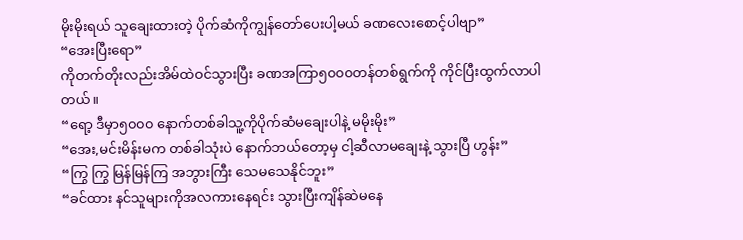မိုးမိုးရယ် သူချေးထားတဲ့ ပိုက်ဆံကိုကျွန်တော်ပေးပါ့မယ် ခဏလေးစောင့်ပါဗျာ”
“အေးပြီးရော”
ကိုတက်တိုးလည်းအိမ်ထဲဝင်သွားပြီး ခဏအကြာ၅၀၀၀တန်တစ်ရွက်ကို ကိုင်ပြီးထွက်လာပါတယ်။
“ရော့ ဒီမှာ၅၀၀၀ နောက်တစ်ခါသူ့ကိုပိုက်ဆံမချေးပါနဲ့ မမိုးမိုး”
“အေး,မင်းမိန်းမက တစ်ခါသုံးပဲ နောက်ဘယ်တော့မှ ငါ့ဆီလာမချေးနဲ့ သွားပြီ ဟွန်း”
“ကြွ ကြွ မြန်မြန်ကြ အဘွားကြီး သေမသေနိုင်ဘူး”
“ခင်ထား နင်သူများကိုအလကားနေရင်း သွားပြီးကျိန်ဆဲမနေ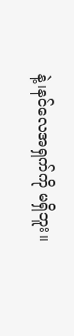နဲ့၊နင်လေအရှက်ကို မရှိဘူး။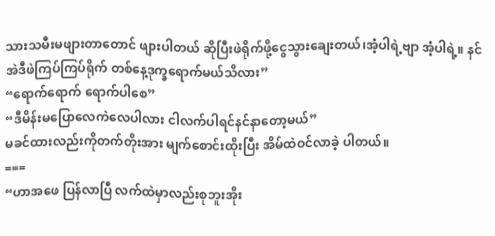သားသမီးမဖျားတာတောင် ဖျားပါတယ် ဆိုပြီးဖဲရိုက်ဖို့ငွေသွားချေးတယ်၊အံ့ပါရဲ့ဗျာ အံ့ပါရဲ့။ နင်အဲဒီဖဲကြပ်ကြပ်ရိုက် တစ်နေ့ဒုက္ခရောက်မယ်သိလား”
“ရောက်ရောက် ရောက်ပါစေ”
“ဒီမိန်းမပြောလေကဲလေပါလား ငါလက်ပါရင်နင်နာတော့မယ်”
မခင်ထားလည်းကိုတက်တိုးအား မျက်စောင်းထိုးပြီး အိမ်ထဲဝင်လာခဲ့ ပါတယ်။
===
“ဟာအဖေ ပြန်လာပြီ လက်ထဲမှာလည်းစုဘူးအိုး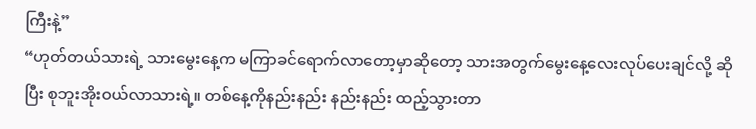ကြီးနဲ့”
“ဟုတ်တယ်သားရဲ့ သားမွေးနေ့က မကြာခင်ရောက်လာတော့မှာဆိုတော့ သားအတွက်မွေးနေ့လေးလုပ်ပေးချင်လို့ ဆိုပြီး စုဘူးအိုးဝယ်လာသားရဲ့။ တစ်နေ့ကိုနည်းနည်း နည်းနည်း ထည့်သွားတာ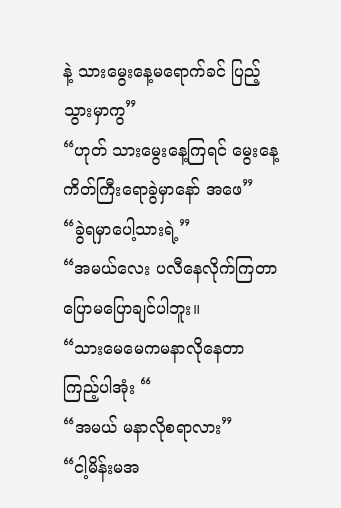နဲ့ သားမွေးနေ့မရောက်ခင် ပြည့်သွားမှာကွ”
“ဟုတ် သားမွေးနေ့ကြရင် မွေးနေ့ကိတ်ကြီးရောခွဲမှာနော် အဖေ”
“ခွဲရမှာပေါ့သားရဲ့”
“အမယ်လေး ပလီနေလိုက်ကြတာ ပြောမပြောချင်ပါဘူး။
“သားမေမေကမနာလိုနေတာ ကြည့်ပါအုံး “
“အမယ် မနာလိုစရာလား”
“ငါ့မိန်းမအ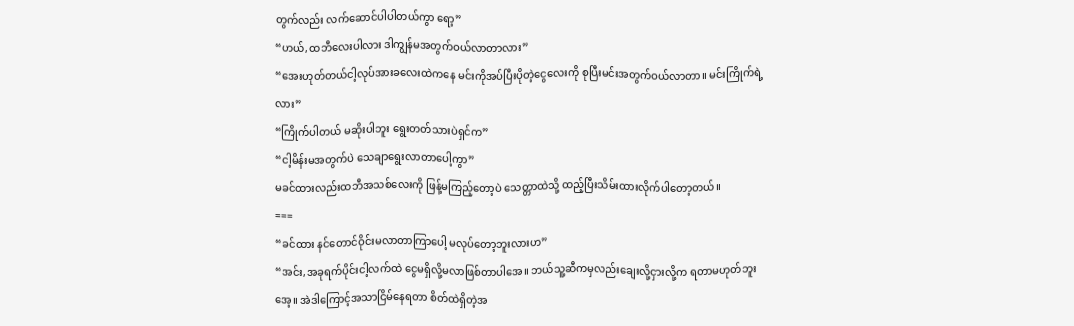တွက်လည်း လက်ဆောင်ပါပါတယ်ကွာ ရော့”
“ဟယ်,ထဘီလေးပါလား ဒါကျွန်မအတွက်ဝယ်လာတာလား”
“အေးဟုတ်တယ်ငါ့လုပ်အားခလေးထဲကနေ မင်းကိုအပ်ပြီးပိုတဲ့ငွေလေးကို စုပြီးမင်းအတွက်ဝယ်လာတာ။ မင်းကြိုက်ရဲ့လား”
“ကြိုက်ပါတယ် မဆိုးပါဘူး ရွေးတတ်သားပဲရှင်က”
“ငါ့မိန်းမအတွက်ပဲ သေချာရွေးလာတာပေါ့ကွာ”
မခင်ထားလည်းထဘီအသစ်လေးကို ဖြန့်မကြည့်တော့ပဲ သေတ္တာထဲသို့ ထည့်ပြီးသိမ်းထားလိုက်ပါတော့တယ်။
===
“ခင်ထား နင်တောင်ဝိုင်းမလာတာကြာပေါ့ မလုပ်တော့ဘူးလားဟ”
“အင်း,အခုရက်ပိုင်းငါ့လက်ထဲ ငွေမရှိလို့မလာဖြစ်တာပါအေ။ ဘယ်သူ့ဆီကမှလည်းချေးလို့ငှားလို့က ရတာမဟုတ်ဘူးအေ့။ အဲဒါကြောင့်အသာငြိမ်နေရတာ စိတ်ထဲရှိတဲ့အ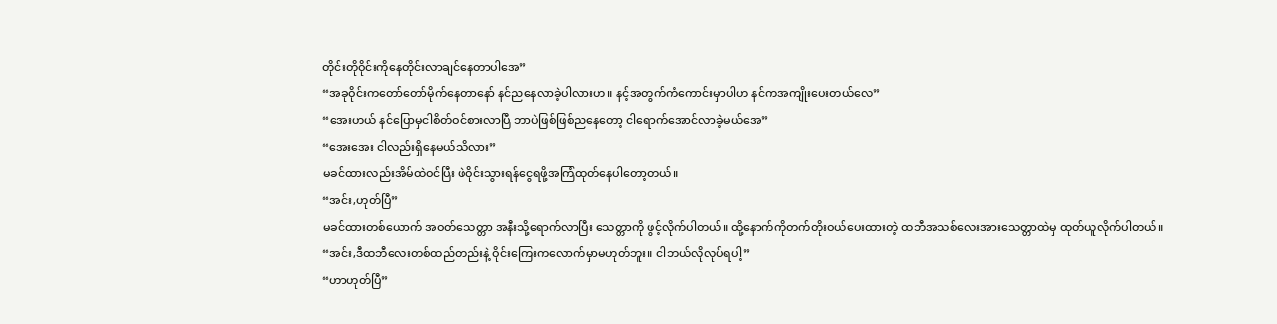တိုင်းတိုဝိုင်းကိုနေတိုင်းလာချင်နေတာပါအေ”
“အခုဝိုင်းကတော်တော်မိုက်နေတာနော် နင်ညနေလာခဲ့ပါလားဟ။ နင့်အတွက်ကံကောင်းမှာပါဟ နင်ကအကျိုးပေးတယ်လေ”
“အေးဟယ် နင်ပြောမှငါစိတ်ဝင်စားလာပြီ ဘာပဲဖြစ်ဖြစ်ညနေတော့ ငါရောက်အောင်လာခဲ့မယ်အေ”
“အေးအေး ငါလည်းရှိနေမယ်သိလား”
မခင်ထားလည်းအိမ်ထဲဝင်ပြီး ဖဲဝိုင်းသွားရန်ငွေရဖို့အကြံထုတ်နေပါတော့တယ်။
“အင်း,ဟုတ်ပြီ”
မခင်ထားတစ်ယောက် အဝတ်သေတ္တာ အနီးသို့ရောက်လာပြီး သေတ္တာကို ဖွင့်လိုက်ပါတယ်။ ထို့နောက်ကိုတက်တိုးဝယ်ပေးထားတဲ့ ထဘီအသစ်လေးအားသေတ္တာထဲမှ ထုတ်ယူလိုက်ပါတယ်။
“အင်း,ဒီထဘီလေးတစ်ထည်တည်းနဲ့ ဝိုင်းကြေးကလောက်မှာမဟုတ်ဘူး။ ငါဘယ်လိုလုပ်ရပါ့”
“ဟာဟုတ်ပြီ”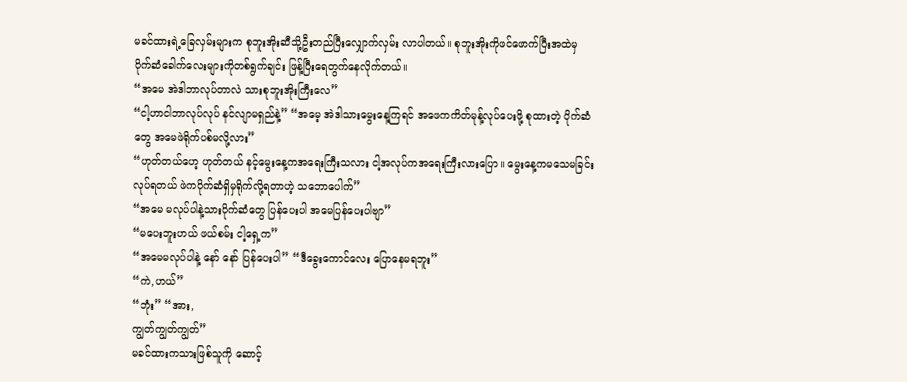မခင်ထားရဲ့ခြေလှမ်းများက စုဘူးအိုးဆီသို့ဦးတည်ပြီးလျှောက်လှမ်း လာပါတယ်။ စုဘူးအိုးကိုဖင်ဖောက်ပြီးအထဲမှ ပိုက်ဆံခေါက်လေးများကိုတစ်ရွက်ချင်း ဖြန့်ပြီးရေတွက်နေလိုက်တယ်။
“အမေ အဲဒါဘာလုပ်တာလဲ သားစုဘူးအိုးကြီးလေ”
“ငါ့ဟာငါဘာလုပ်လုပ် နင်လျာမရှည်နဲ့” “အမေ့ အဲဒါသားမွေးနေ့ကြရင် အဖေကကိတ်မုန့်လုပ်ပေးဖို့ စုထားတဲ့ ပိုက်ဆံတွေ အမေဖဲရိုက်ပစ်မလို့လား”
“ဟုတ်တယ်ဟေ့ ဟုတ်တယ် နင့်မွေးနေ့ကအရေးကြီးသလား ငါ့အလုပ်ကအရေးကြီးလားပြော။ မွေးနေ့ကမသေမခြင်းလုပ်ရတယ် ဖဲကပိုက်ဆံရှိမှရိုက်လို့ရတာဟဲ့ သဘောပေါက်”
“အမေ မလုပ်ပါနဲ့သားပိုက်ဆံတွေ ပြန်ပေးပါ အမေပြန်ပေးပါဗျာ”
“မပေးဘူးဟယ် ဖယ်စမ်း ငါ့ရှေ့က”
“အမေမလုပ်ပါနဲ့ နော် နော် ပြန်ပေးပါ” “ဒီခွေးကောင်လေး ပြောနေမရဘူး”
“ကဲ,ဟယ်”
“ဘုံး” “အား,
ကျွတ်ကျွတ်ကျွတ်”
မခင်ထားကသားဖြစ်သူကို ဆောင့်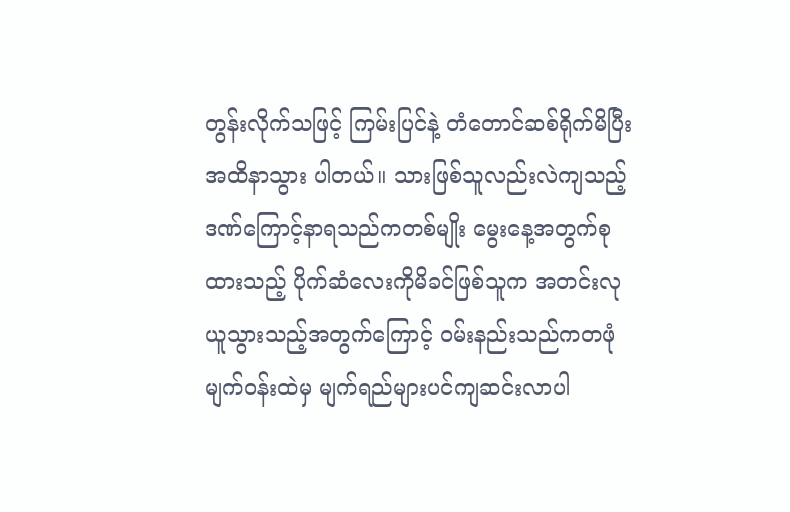တွန်းလိုက်သဖြင့် ကြမ်းပြင်နဲ့ တံတောင်ဆစ်ရိုက်မိပြီး အထိနာသွား ပါတယ်။ သားဖြစ်သူလည်းလဲကျသည့် ဒဏ်ကြောင့်နာရသည်ကတစ်မျိုး မွေးနေ့အတွက်စုထားသည့် ပိုက်ဆံလေးကိုမိခင်ဖြစ်သူက အတင်းလုယူသွားသည့်အတွက်ကြောင့် ဝမ်းနည်းသည်ကတဖုံ မျက်ဝန်းထဲမှ မျက်ရည်များပင်ကျဆင်းလာပါ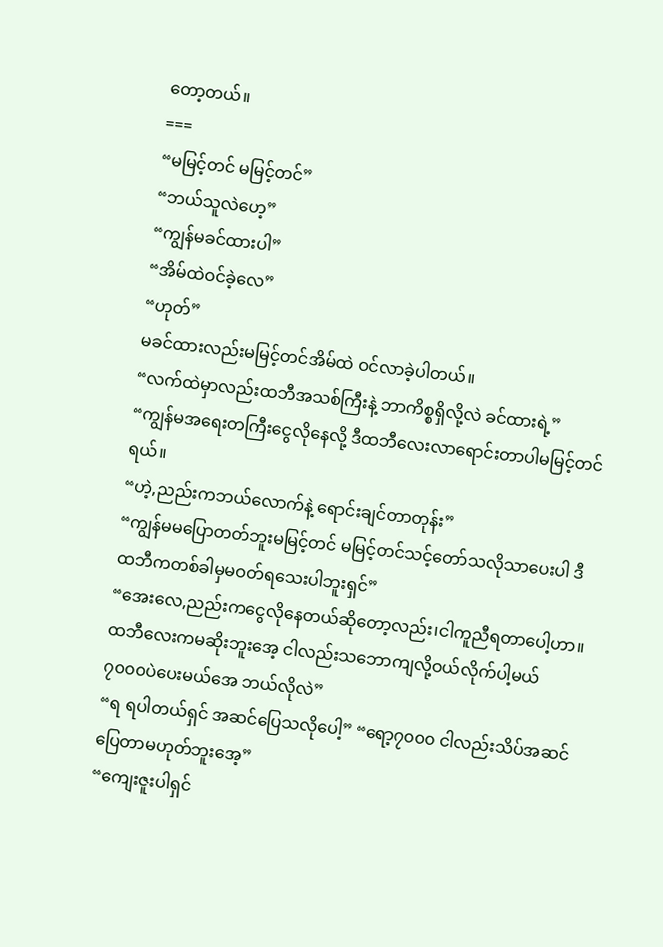တော့တယ်။
===
“မမြင့်တင် မမြင့်တင်”
“ဘယ်သူလဲဟေ့”
“ကျွန်မခင်ထားပါ”
“အိမ်ထဲဝင်ခဲ့လေ”
“ဟုတ်”
မခင်ထားလည်းမမြင့်တင်အိမ်ထဲ ဝင်လာခဲ့ပါတယ်။
“လက်ထဲမှာလည်းထဘီအသစ်ကြီးနဲ့ ဘာကိစ္စရှိလို့လဲ ခင်ထားရဲ့”
“ကျွန်မအရေးတကြီးငွေလိုနေလို့ ဒီထဘီလေးလာရောင်းတာပါမမြင့်တင်ရယ်။
“ဟဲ့,ညည်းကဘယ်လောက်နဲ့ ရောင်းချင်တာတုန်း”
“ကျွန်မမပြောတတ်ဘူးမမြင့်တင် မမြင့်တင်သင့်တော်သလိုသာပေးပါ ဒီထဘီကတစ်ခါမှမဝတ်ရသေးပါဘူးရှင်”
“အေးလေ,ညည်းကငွေလိုနေတယ်ဆိုတော့လည်း၊ငါကူညီရတာပေါ့ဟာ။ ထဘီလေးကမဆိုးဘူးအေ့ ငါလည်းသဘောကျလို့ဝယ်လိုက်ပါ့မယ် ၇၀၀၀ပဲပေးမယ်အေ ဘယ်လိုလဲ”
“ရ ရပါတယ်ရှင် အဆင်ပြေသလိုပေါ့” “ရော့၇၀၀၀ ငါလည်းသိပ်အဆင်ပြေတာမဟုတ်ဘူးအေ့”
“ကျေးဇူးပါရှင်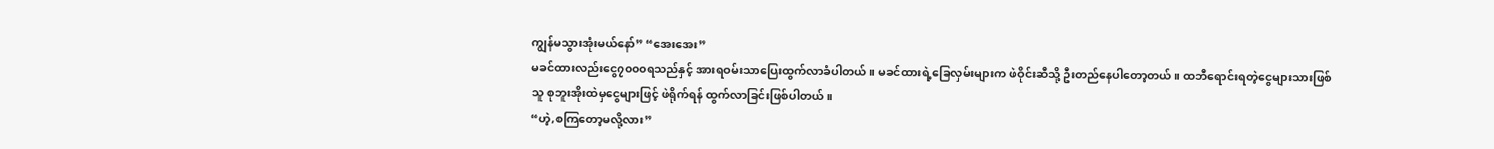ကျွန်မသွားအုံးမယ်နော်” “အေးအေး”
မခင်ထားလည်းငွေ၇၀၀၀ရသည်နှင့် အားရဝမ်းသာပြေးထွက်လာခံပါတယ်။ မခင်ထားရဲ့ခြေလှမ်းများက ဖဲဝိုင်းဆီသို့ ဦးတည်နေပါတော့တယ်။ ထဘီရောင်းရတဲ့ငွေများသားဖြစ်သူ စုဘူးအိုးထဲမှငွေများဖြင့် ဖဲရိုက်ရန် ထွက်လာခြင်းဖြစ်ပါတယ်။
“ဟဲ့,စကြတော့မလို့လား”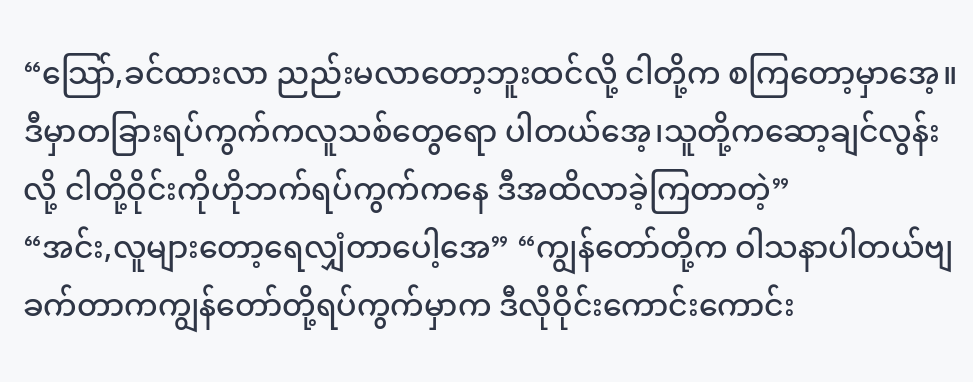“သြော်,ခင်ထားလာ ညည်းမလာတော့ဘူးထင်လို့ ငါတို့က စကြတော့မှာအေ့။ ဒီမှာတခြားရပ်ကွက်ကလူသစ်တွေရော ပါတယ်အေ့၊သူတို့ကဆော့ချင်လွန်းလို့ ငါတို့ဝိုင်းကိုဟိုဘက်ရပ်ကွက်ကနေ ဒီအထိလာခဲ့ကြတာတဲ့”
“အင်း,လူများတော့ရေလျှံတာပေါ့အေ” “ကျွန်တော်တို့က ဝါသနာပါတယ်ဗျ ခက်တာကကျွန်တော်တို့ရပ်ကွက်မှာက ဒီလိုဝိုင်းကောင်းကောင်း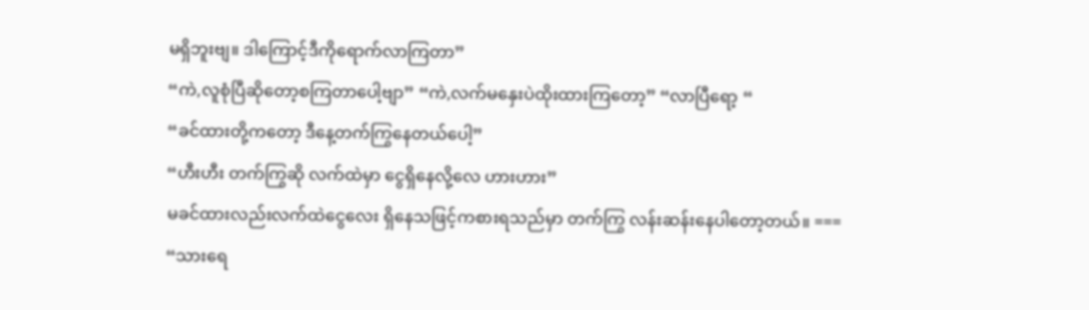မရှိဘူးဗျ။ ဒါကြောင့်ဒီကိုရောက်လာကြတာ”
“ကဲ,လူစုံပြီဆိုတော့စကြတာပေါ့ဗျာ” “ကဲ,လက်မနှေးပဲထိုးထားကြတော့” “လာပြီရော့ “
“ခင်ထားတို့ကတော့ ဒီနေ့တက်ကြွနေတယ်ပေါ့”
“ဟီးဟီး တက်ကြွဆို လက်ထဲမှာ ငွေရှိနေလို့လေ ဟားဟား”
မခင်ထားလည်းလက်ထဲငွေလေး ရှိနေသဖြင့်ကစားရသည်မှာ တက်ကြွ လန်းဆန်းနေပါတော့တယ်။ ===
“သားရေ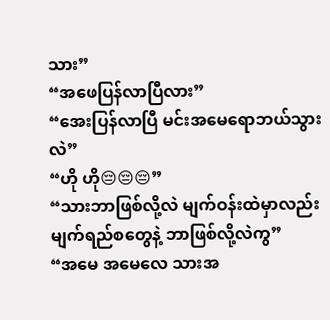သား”
“အဖေပြန်လာပြီလား”
“အေးပြန်လာပြီ မင်းအမေရောဘယ်သွားလဲ”
“ဟို ဟို😔😔😔”
“သားဘာဖြစ်လို့လဲ မျက်ဝန်းထဲမှာလည်းမျက်ရည်စတွေနဲ့ ဘာဖြစ်လို့လဲကွ”
“အမေ အမေလေ သားအ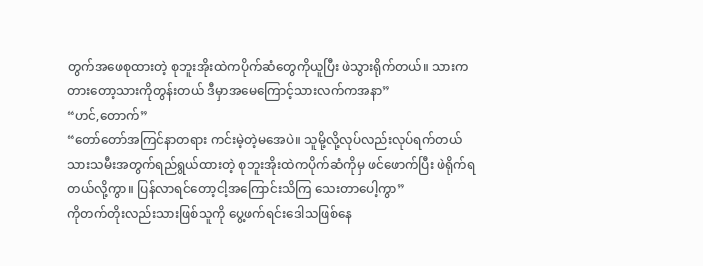တွက်အဖေစုထားတဲ့ စုဘူးအိုးထဲကပိုက်ဆံတွေကိုယူပြီး ဖဲသွားရိုက်တယ်။ သားကတားတော့သားကိုတွန်းတယ် ဒီမှာအမေကြောင့်သားလက်ကအနာ”
“ဟင်,တောက်”
“တော်တော်အကြင်နာတရား ကင်းမဲ့တဲ့မအေပဲ။ သူမို့လို့လုပ်လည်းလုပ်ရက်တယ် သားသမီးအတွက်ရည်ရွယ်ထားတဲ့ စုဘူးအိုးထဲကပိုက်ဆံကိုမှ ဖင်ဖောက်ပြီး ဖဲရိုက်ရတယ်လို့ကွာ။ ပြန်လာရင်တော့ငါ့အကြောင်းသိကြ သေးတာပေါ့ကွာ”
ကိုတက်တိုးလည်းသားဖြစ်သူကို ပွေ့ဖက်ရင်းဒေါသဖြစ်နေ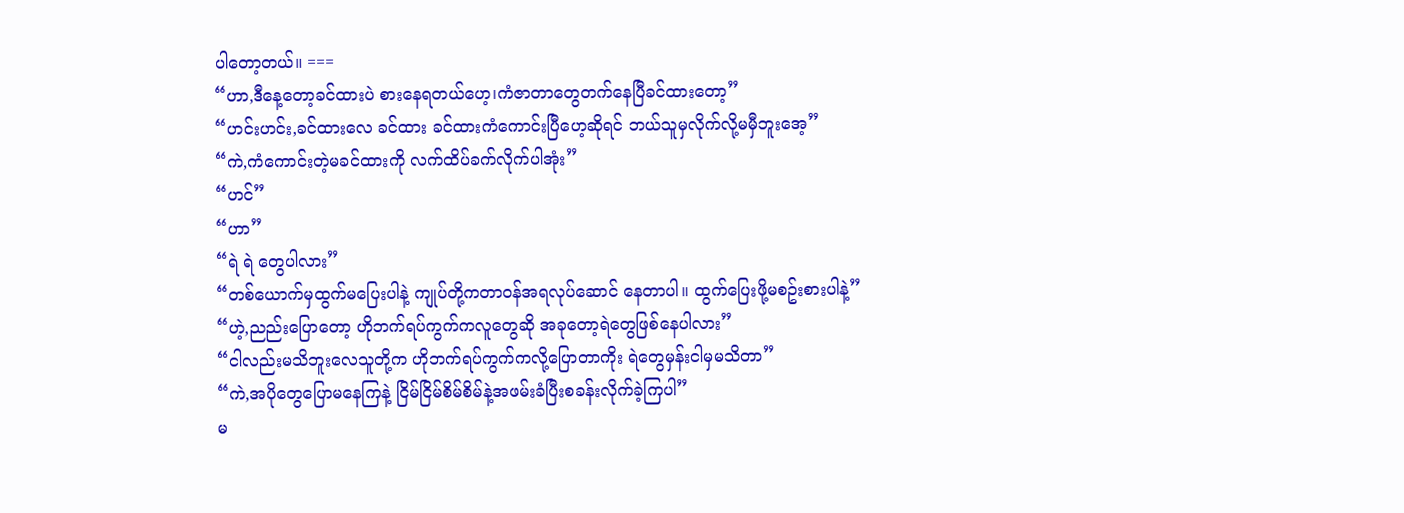ပါတော့တယ်။ ===
“ဟာ,ဒီနေ့တော့ခင်ထားပဲ စားနေရတယ်ဟေ့၊ကံဇာတာတွေတက်နေပြီခင်ထားတော့”
“ဟင်းဟင်း,ခင်ထားလေ ခင်ထား ခင်ထားကံကောင်းပြီဟေ့ဆိုရင် ဘယ်သူမှလိုက်လို့မမှီဘူးအေ့”
“ကဲ,ကံကောင်းတဲ့မခင်ထားကို လက်ထိပ်ခက်လိုက်ပါအုံး”
“ဟင်”
“ဟာ”
“ရဲ ရဲ တွေပါလား”
“တစ်ယောက်မှထွက်မပြေးပါနဲ့ ကျုပ်တို့ကတာဝန်အရလုပ်ဆောင် နေတာပါ။ ထွက်ပြေးဖို့မစဥ်းစားပါနဲ့”
“ဟဲ့,ညည်းပြောတော့ ဟိုဘက်ရပ်ကွက်ကလူတွေဆို အခုတော့ရဲတွေဖြစ်နေပါလား”
“ငါလည်းမသိဘူးလေသူတို့က ဟိုဘက်ရပ်ကွက်ကလို့ပြောတာကိုး ရဲတွေမှန်းငါမှမသိတာ”
“ကဲ,အပိုတွေပြောမနေကြနဲ့ ငြိမ်ငြိမ်စိမ်စိမ်နဲ့အဖမ်းခံပြီးစခန်းလိုက်ခဲ့ကြပါ”
မ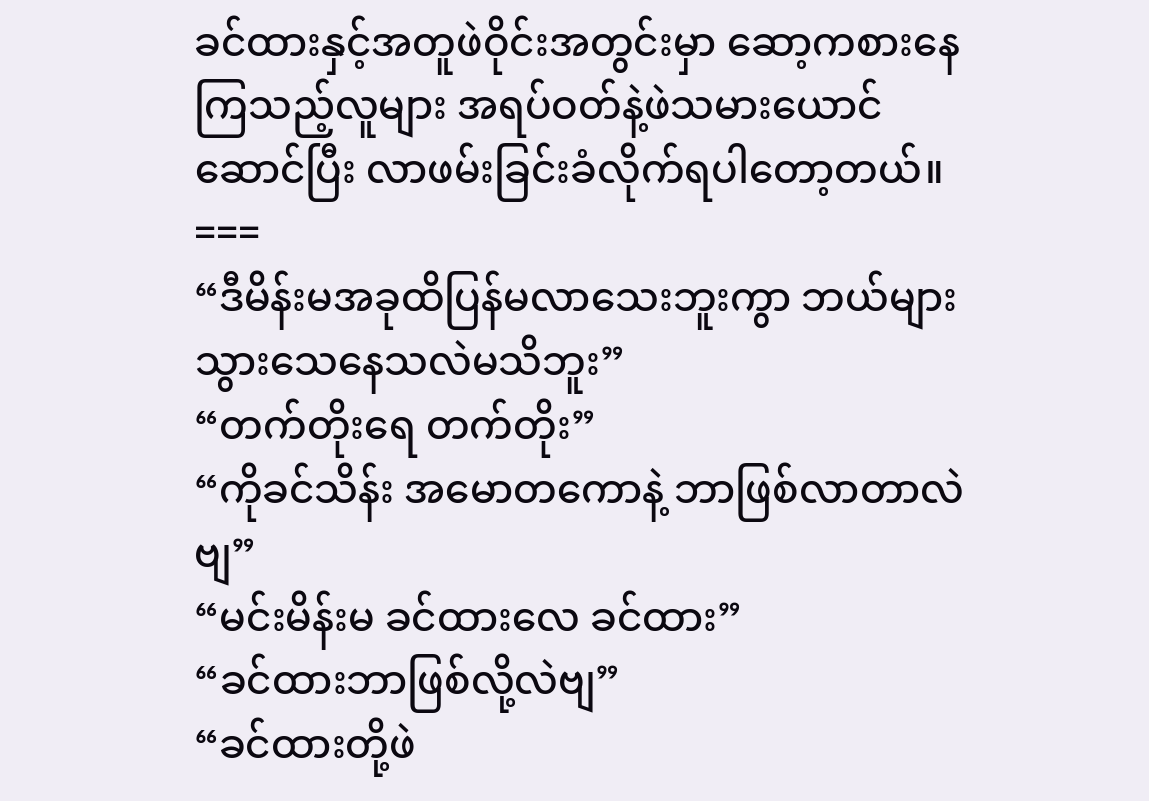ခင်ထားနှင့်အတူဖဲဝိုင်းအတွင်းမှာ ဆော့ကစားနေကြသည့်လူများ အရပ်ဝတ်နဲ့ဖဲသမားယောင်ဆောင်ပြီး လာဖမ်းခြင်းခံလိုက်ရပါတော့တယ်။
===
“ဒီမိန်းမအခုထိပြန်မလာသေးဘူးကွာ ဘယ်များသွားသေနေသလဲမသိဘူး”
“တက်တိုးရေ တက်တိုး”
“ကိုခင်သိန်း အမောတကောနဲ့ ဘာဖြစ်လာတာလဲဗျ”
“မင်းမိန်းမ ခင်ထားလေ ခင်ထား”
“ခင်ထားဘာဖြစ်လို့လဲဗျ”
“ခင်ထားတို့ဖဲ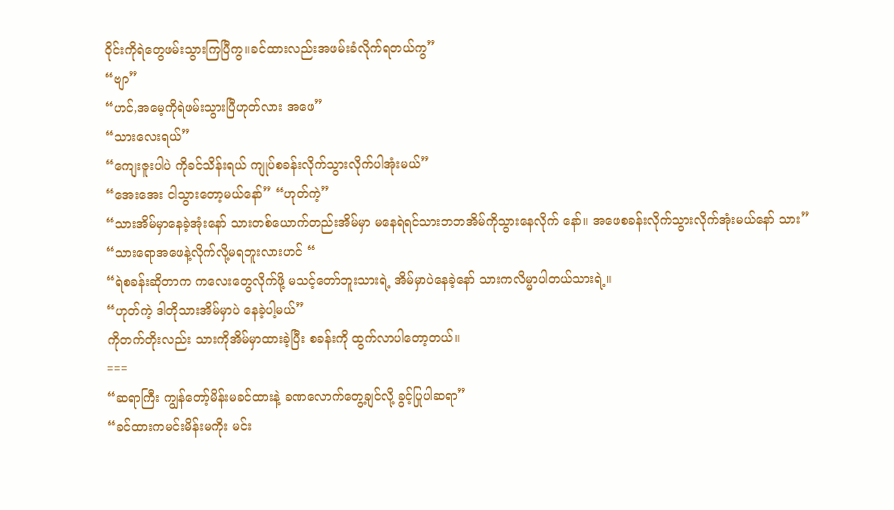ဝိုင်းကိုရဲတွေဖမ်းသွားကြပြီကွ။ခင်ထားလည်းအဖမ်းခံလိုက်ရတယ်ကွ”
“ဗျာ”
“ဟင်,အမေ့ကိုရဲဖမ်းသွားပြီဟုတ်လား အဖေ”
“သားလေးရယ်”
“ကျေးဇူးပါပဲ ကိုခင်သိန်းရယ် ကျုပ်စခန်းလိုက်သွားလိုက်ပါအုံးမယ်”
“အေးအေး ငါသွားတော့မယ်နော်” “ဟုတ်ကဲ့”
“သားအိမ်မှာနေခဲ့အုံးနော် သားတစ်ယောက်တည်းအိမ်မှာ မနေရဲရင်သားဘဘအိမ်ကိုသွားနေလိုက် နော်။ အဖေစခန်းလိုက်သွားလိုက်အုံးမယ်နော် သား”
“သားရောအဖေနဲ့လိုက်လို့မရဘူးလားဟင် “
“ရဲစခန်းဆိုတာက ကလေးတွေလိုက်ဖို့ မသင့်တော်ဘူးသားရဲ့ အိမ်မှာပဲနေခဲ့နော် သားကလိမ္မာပါတယ်သားရဲ့။
“ဟုတ်ကဲ့ ဒါတိုသားအိမ်မှာပဲ နေခဲ့ပါ့မယ်”
ကိုတက်တိုးလည်း သားကိုအိမ်မှာထားခဲ့ပြီး စခန်းကို ထွက်လာပါတော့တယ်။
===
“ဆရာကြီး ကျွန်တော့်မိန်းမခင်ထားနဲ့ ခဏလောက်တွေ့ချင်လို့ ခွင့်ပြုပါဆရာ”
“ခင်ထားကမင်းမိန်းမကိုး မင်း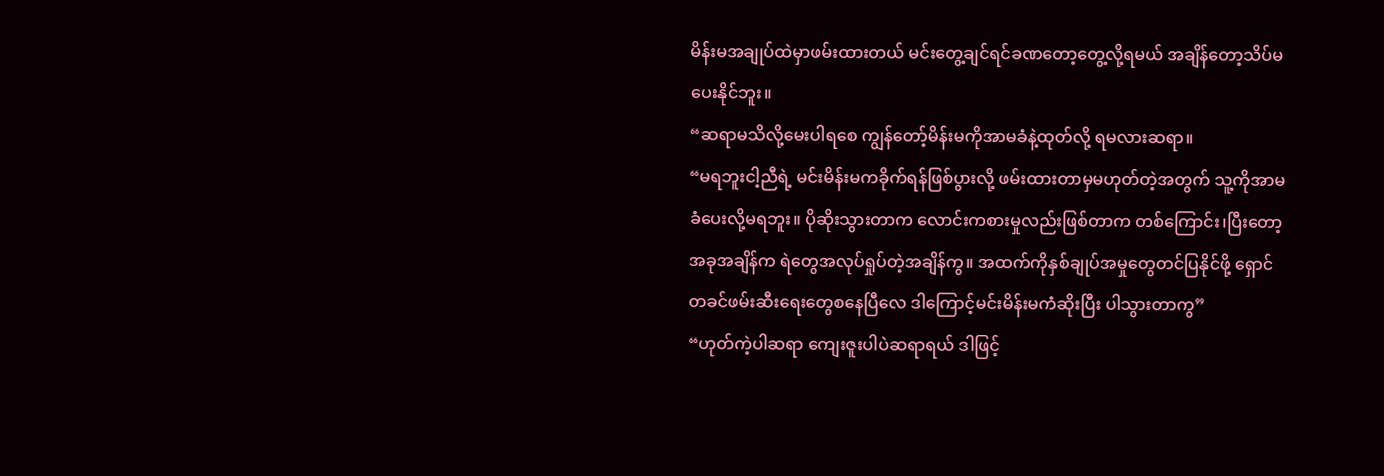မိန်းမအချုပ်ထဲမှာဖမ်းထားတယ် မင်းတွေ့ချင်ရင်ခဏတော့တွေ့လို့ရမယ် အချိန်တော့သိပ်မပေးနိုင်ဘူး။
“ဆရာမသိလို့မေးပါရစေ ကျွန်တော့်မိန်းမကိုအာမခံနဲ့ထုတ်လို့ ရမလားဆရာ။
“မရဘူးငါ့ညီရဲ့ မင်းမိန်းမကခိုက်ရန်ဖြစ်ပွားလို့ ဖမ်းထားတာမှမဟုတ်တဲ့အတွက် သူ့ကိုအာမခံပေးလို့မရဘူး။ ပိုဆိုးသွားတာက လောင်းကစားမှုလည်းဖြစ်တာက တစ်ကြောင်း၊ပြီးတော့အခုအချိန်က ရဲတွေအလုပ်ရှုပ်တဲ့အချိန်ကွ။ အထက်ကိုနှစ်ချုပ်အမှုတွေတင်ပြနိုင်ဖို့ ရှောင်တခင်ဖမ်းဆီးရေးတွေစနေပြီလေ ဒါကြောင့်မင်းမိန်းမကံဆိုးပြီး ပါသွားတာကွ”
“ဟုတ်ကဲ့ပါဆရာ ကျေးဇူးပါပဲဆရာရယ် ဒါဖြင့်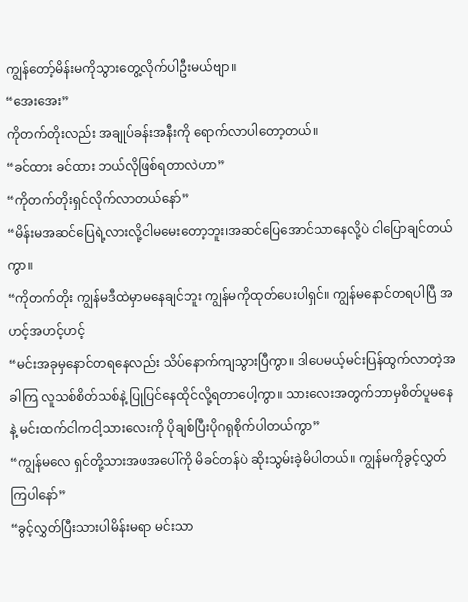ကျွန်တော့်မိန်းမကိုသွားတွေ့လိုက်ပါဦးမယ်ဗျာ။
“အေးအေး”
ကိုတက်တိုးလည်း အချုပ်ခန်းအနီးကို ရောက်လာပါတော့တယ်။
“ခင်ထား ခင်ထား ဘယ်လိုဖြစ်ရတာလဲဟာ”
“ကိုတက်တိုးရှင်လိုက်လာတယ်နော်”
“မိန်းမအဆင်ပြေရဲ့လားလို့ငါမမေးတော့ဘူး၊အဆင်ပြေအောင်သာနေလို့ပဲ ငါပြောချင်တယ်ကွာ။
“ကိုတက်တိုး ကျွန်မဒီထဲမှာမနေချင်ဘူး ကျွန်မကိုထုတ်ပေးပါရှင်။ ကျွန်မနောင်တရပါပြီ အဟင့်အဟင့်ဟင့်
“မင်းအခုမှနောင်တရနေလည်း သိပ်နောက်ကျသွားပြီကွာ။ ဒါပေမယ့်မင်းပြန်ထွက်လာတဲ့အခါကြ လူသစ်စိတ်သစ်နဲ့ ပြုပြင်နေထိုင်လို့ရတာပေါ့ကွာ။ သားလေးအတွက်ဘာမှစိတ်ပူမနေနဲ့ မင်းထက်ငါကငါ့သားလေးကို ပိုချစ်ပြီးပိုဂရုစိုက်ပါတယ်ကွာ”
“ကျွန်မလေ ရှင်တို့သားအဖအပေါ်ကို မိခင်တန်ပဲ ဆိုးသွမ်းခဲ့မိပါတယ်။ ကျွန်မကိုခွင့်လွှတ်ကြပါနော်”
“ခွင့်လွှတ်ပြီးသားပါမိန်းမရာ မင်းသာ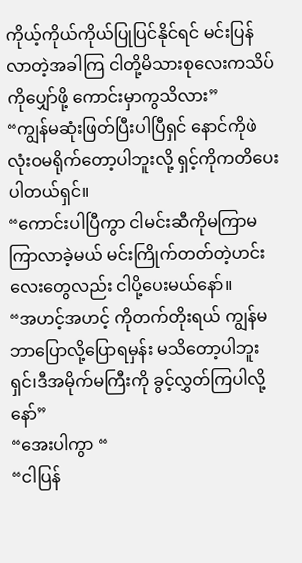ကိုယ့်ကိုယ်ကိုယ်ပြုပြင်နိုင်ရင် မင်းပြန်လာတဲ့အခါကြ ငါတို့မိသားစုလေးကသိပ်ကိုပျှော်ဖို့ ကောင်းမှာကွသိလား”
“ကျွန်မဆုံးဖြတ်ပြီးပါပြီရှင် နောင်ကိုဖဲလုံးဝမရိုက်တော့ပါဘူးလို့ ရှင့်ကိုကတိပေးပါတယ်ရှင်။
“ကောင်းပါပြီကွာ ငါမင်းဆီကိုမကြာမကြာလာခဲ့မယ် မင်းကြိုက်တတ်တဲ့ဟင်းလေးတွေလည်း ငါပို့ပေးမယ်နော်။
“အဟင့်အဟင့် ကိုတက်တိုးရယ် ကျွန်မဘာပြောလို့ပြောရမှန်း မသိတော့ပါဘူးရှင်၊ဒီအမိုက်မကြီးကို ခွင့်လွှတ်ကြပါလို့ နော်”
“အေးပါကွာ “
“ငါပြန်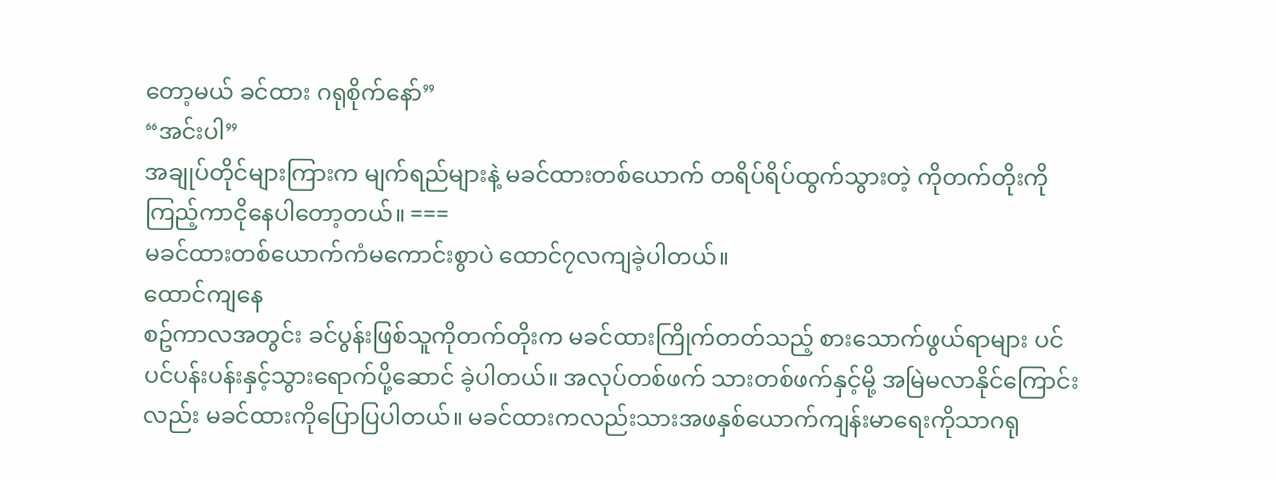တော့မယ် ခင်ထား ဂရုစိုက်နော်”
“အင်းပါ”
အချုပ်တိုင်များကြားက မျက်ရည်များနဲ့ မခင်ထားတစ်ယောက် တရိပ်ရိပ်ထွက်သွားတဲ့ ကိုတက်တိုးကို ကြည့်ကာငိုနေပါတော့တယ်။ ===
မခင်ထားတစ်ယောက်ကံမကောင်းစွာပဲ ထောင်၇လကျခဲ့ပါတယ်။
ထောင်ကျနေ
စဥ်ကာလအတွင်း ခင်ပွန်းဖြစ်သူကိုတက်တိုးက မခင်ထားကြိုက်တတ်သည့် စားသောက်ဖွယ်ရာများ ပင်ပင်ပန်းပန်းနှင့်သွားရောက်ပို့ဆောင် ခဲ့ပါတယ်။ အလုပ်တစ်ဖက် သားတစ်ဖက်နှင့်မို့ အမြဲမလာနိုင်ကြောင်းလည်း မခင်ထားကိုပြောပြပါတယ်။ မခင်ထားကလည်းသားအဖနှစ်ယောက်ကျန်းမာရေးကိုသာဂရု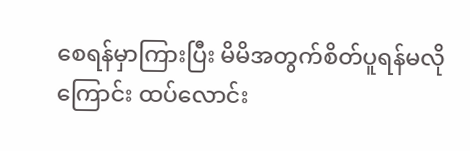စေရန်မှာကြားပြီး မိမိအတွက်စိတ်ပူရန်မလိုကြောင်း ထပ်လောင်း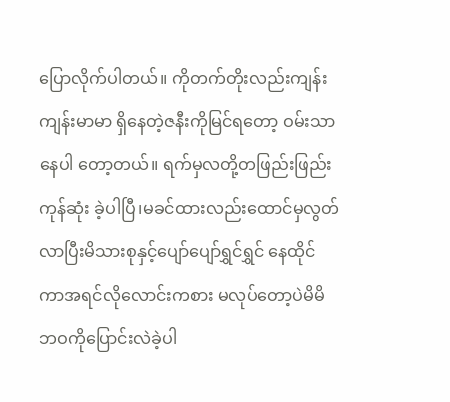ပြောလိုက်ပါတယ်။ ကိုတက်တိုးလည်းကျန်းကျန်းမာမာ ရှိနေတဲ့ဇနီးကိုမြင်ရတော့ ဝမ်းသာနေပါ တော့တယ်။ ရက်မှလတို့တဖြည်းဖြည်းကုန်ဆုံး ခဲ့ပါပြီ၊မခင်ထားလည်းထောင်မှလွတ် လာပြီးမိသားစုနှင့်ပျော်ပျော်ရွှင်ရွှင် နေထိုင်ကာအရင်လိုလောင်းကစား မလုပ်တော့ပဲမိမိဘဝကိုပြောင်းလဲခဲ့ပါ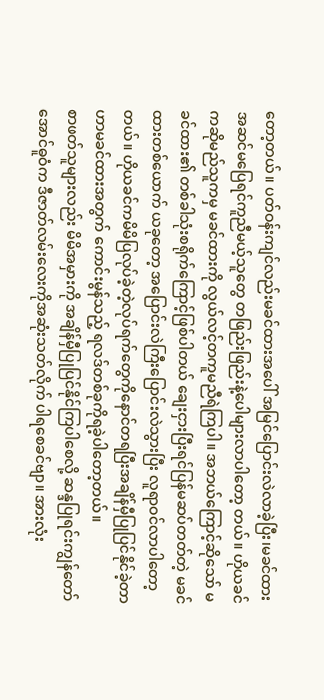တော့တယ်။ ပတ်ဝန်းကျင်လည်းမခင်ထားအပေါ် အမြင်ပြောင်းလဲလာခဲ့ပြီး၊မခင်ထား အဆင်မပြေရင်ကူညီမယ့်သူတွေ တဖြည်းဖြည်းနဲ့ပေါများလာပါတော့ တယ်။ ဟိုယခင်ကဆိုမည်သူကမှ မခင်ထားကို လွယ်လင့်တကူမညီရဲကြပါ။ အဘယ်ကြောင့်ဆိုသော် မခင်ထား၏ တစ်ခါသုံးစရိုက်ကြောင့်ဖြစ်ပါတယ် ချေးငှားပြီးရင်ပြန်မဆပ်တတ်တဲ့ မခင်ထားတစ်ယောက် ယခုတော့ အပြောင်းလဲကြီးပြောင်းလဲသွားပြီး လူရာဝင်လာပါတော့တယ်။ ဟိုယခင်ကမိမိပြလုပ်ခဲ့တဲ့လုပ်ရက်တွေကိုနောင်တရပြီးအချိန်မှီပြုပြင်နိုင်ခဲ့တာဟာမခင်ထားအတွက် ကောင်းမွန်သည့် ရလဒ်တစ်ခုကိုရခဲ့ပါတော့တယ်။
စာဖတ်သူများလည်း မိမိအမှားကို အချိန်မှီပြုပြင်နိုင်ကြပါစေလို့ ဆန္ဒပြုရင်းကျွန်တော်အောင်ဓူဝံက ဒီဇာတ်လမ်းလေးကိုအဆုံးသတ်လိုက် ပါရစေခင်ဗျာ။ အားလုံး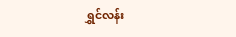ရွှင်လန်း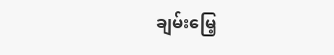ချမ်းမြေ့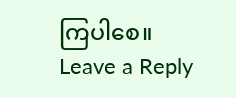ကြပါစေ။
Leave a Reply